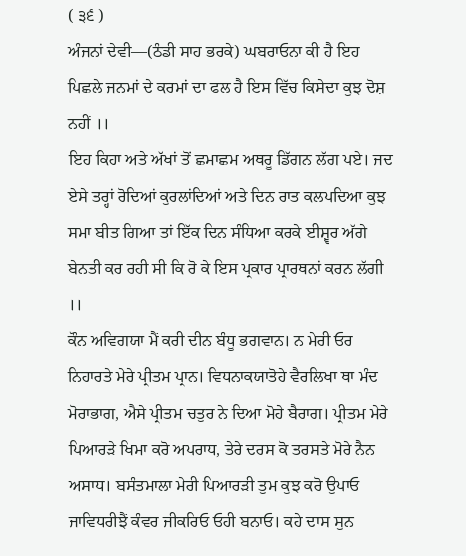( ੩੬ )
ਅੰਜਨਾਂ ਦੇਵੀ—(ਠੰਡੀ ਸਾਹ ਭਰਕੇ) ਘਬਰਾਓਨਾ ਕੀ ਹੈ ਇਹ ਪਿਛਲੇ ਜਨਮਾਂ ਦੇ ਕਰਮਾਂ ਦਾ ਫਲ ਹੈ ਇਸ ਵਿੱਚ ਕਿਸੇਦਾ ਕੁਝ ਦੋਸ਼ ਨਹੀਂ ।।
ਇਹ ਕਿਹਾ ਅਤੇ ਅੱਖਾਂ ਤੋਂ ਛਮਾਛਮ ਅਥਰੂ ਡਿੱਗਨ ਲੱਗ ਪਏ। ਜਦ ਏਸੇ ਤਰ੍ਹਾਂ ਰੋਦਿਆਂ ਕੁਰਲਾਂਦਿਆਂ ਅਤੇ ਦਿਨ ਰਾਤ ਕਲਪਦਿਆ ਕੁਝ ਸਮਾ ਬੀਤ ਗਿਆ ਤਾਂ ਇੱਕ ਦਿਨ ਸੰਧਿਆ ਕਰਕੇ ਈਸ਼੍ਵਰ ਅੱਗੇ ਬੇਨਤੀ ਕਰ ਰਹੀ ਸੀ ਕਿ ਰੋ ਕੇ ਇਸ ਪ੍ਰਕਾਰ ਪ੍ਰਾਰਥਨਾਂ ਕਰਨ ਲੱਗੀ ।।
ਕੌਨ ਅਵਿਗਯਾ ਮੈਂ ਕਰੀ ਦੀਨ ਬੰਧੂ ਭਗਵਾਨ। ਨ ਮੇਰੀ ਓਰ ਨਿਹਾਰਤੇ ਮੇਰੇ ਪ੍ਰੀਤਮ ਪ੍ਰਾਨ। ਵਿਧਨਾਕਯਾਤੋਹੇ ਵੈਰਲਿਖਾ ਥਾ ਮੰਦ ਮੋਰਾਭਾਗ, ਐਸੇ ਪ੍ਰੀਤਮ ਚਤੁਰ ਨੇ ਦਿਆ ਮੋਹੇ ਬੈਰਾਗ। ਪ੍ਰੀਤਮ ਮੇਰੇ ਪਿਆਰੜੇ ਖਿਮਾ ਕਰੋ ਅਪਰਾਧ, ਤੇਰੇ ਦਰਸ ਕੋ ਤਰਸਤੇ ਮੋਰੇ ਨੈਨ ਅਸਾਧ। ਬਸੰਤਮਾਲਾ ਮੇਰੀ ਪਿਆਰੜੀ ਤੁਮ ਕੁਝ ਕਰੋ ਉਪਾਓ ਜਾਵਿਧਰੀਝੈਂ ਕੰਵਰ ਜੀਕਰਿਓ ਓਹੀ ਬਨਾਓ। ਕਹੇ ਦਾਸ ਸੁਨ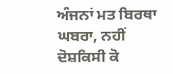ਅੰਜਨਾਂ ਮਤ ਬਿਰਥਾ ਘਬਰਾ, ਨਹੀਂ ਦੋਸ਼ਕਿਸੀ ਕੋ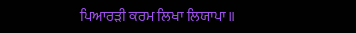ਪਿਆਰੜੀ ਕਰਮ ਲਿਖਾ ਲਿਯਾਪਾ॥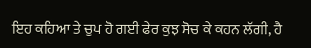ਇਹ ਕਹਿਆ ਤੇ ਚੁਪ ਹੋ ਗਈ ਫੇਰ ਕੁਝ ਸੋਚ ਕੇ ਕਹਨ ਲੱਗੀ, ਹੈ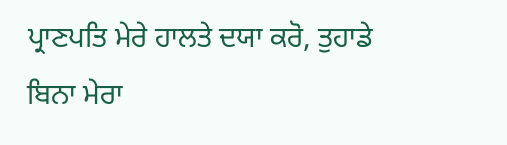ਪ੍ਰਾਣਪਤਿ ਮੇਰੇ ਹਾਲਤੇ ਦਯਾ ਕਰੋ, ਤੁਹਾਡੇ ਬਿਨਾ ਮੇਰਾ